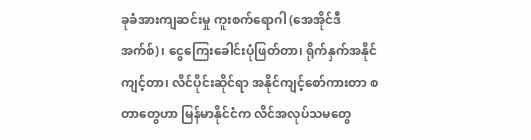ခုခံအားကျဆင်းမှု ကူးစက်ရောဂါ (အေအိုင်ဒီအက်စ်)၊ ငွေကြေးခေါင်းပုံဖြတ်တာ၊ ရိုက်နှက်အနိုင်ကျင့်တာ၊ လိင်ပိုင်းဆိုင်ရာ အနိုင်ကျင့်စော်ကားတာ စတာတွေဟာ မြန်မာနိုင်ငံက လိင်အလုပ်သမတွေ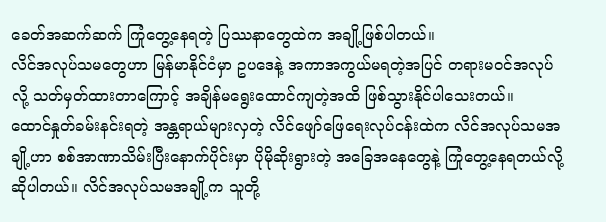ခေတ်အဆက်ဆက် ကြုံတွေ့နေရတဲ့ ပြဿနာတွေထဲက အချို့ဖြစ်ပါတယ်။
လိင်အလုပ်သမတွေဟာ မြန်မာနိုင်ငံမှာ ဥပဒေနဲ့ အကာအကွယ်မရတဲ့အပြင် တရားမဝင်အလုပ်လို့ သတ်မှတ်ထားတာကြောင့် အချိန်မရွေးထောင်ကျတဲ့အထိ ဖြစ်သွားနိုင်ပါသေးတယ်။
ထောင်နှုတ်ခမ်းနင်းရတဲ့ အန္တရာယ်များလှတဲ့ လိင်ဖျော်ဖြေရေးလုပ်ငန်းထဲက လိင်အလုပ်သမအချို့ဟာ စစ်အာဏာသိမ်းပြီးနောက်ပိုင်းမှာ ပိုမိုဆိုးရွားတဲ့ အခြေအနေတွေနဲ့ ကြုံတွေ့နေရတယ်လို့ ဆိုပါတယ်။ လိင်အလုပ်သမအချို့က သူတို့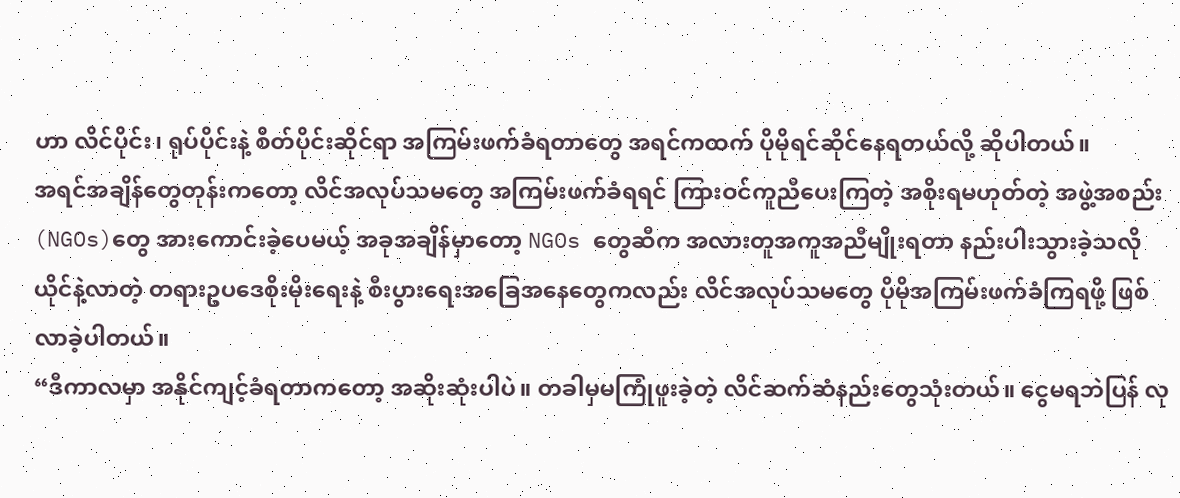ဟာ လိင်ပိုင်း၊ ရုပ်ပိုင်းနဲ့ စိတ်ပိုင်းဆိုင်ရာ အကြမ်းဖက်ခံရတာတွေ အရင်ကထက် ပိုမိုရင်ဆိုင်နေရတယ်လို့ ဆိုပါတယ်။
အရင်အချိန်တွေတုန်းကတော့ လိင်အလုပ်သမတွေ အကြမ်းဖက်ခံရရင် ကြားဝင်ကူညီပေးကြတဲ့ အစိုးရမဟုတ်တဲ့ အဖွဲ့အစည်း(NGOs)တွေ အားကောင်းခဲ့ပေမယ့် အခုအချိန်မှာတော့ NGOs တွေဆီက အလားတူအကူအညီမျိုးရတာ နည်းပါးသွားခဲ့သလို ယိုင်နဲ့လာတဲ့ တရားဥပဒေစိုးမိုးရေးနဲ့ စီးပွားရေးအခြေအနေတွေကလည်း လိင်အလုပ်သမတွေ ပိုမိုအကြမ်းဖက်ခံကြရဖို့ ဖြစ်လာခဲ့ပါတယ်။
“ဒီကာလမှာ အနိုင်ကျင့်ခံရတာကတော့ အဆိုးဆုံးပါပဲ။ တခါမှမကြုံဖူးခဲ့တဲ့ လိင်ဆက်ဆံနည်းတွေသုံးတယ်။ ငွေမရဘဲပြန် လု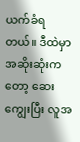ယက်ခံရတယ်။ ဒီထဲမှာ အဆိုးဆုံးကတော့ ဆေးကျွေးပြီး လူအ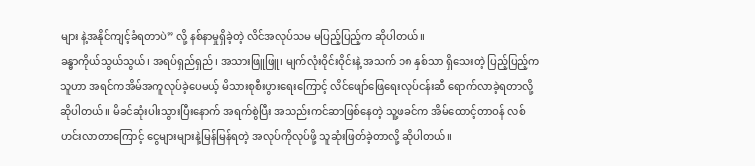များ နဲ့အနိုင်ကျင့်ခံရတာပဲ” လို့ နစ်နာမှုရှိခဲ့တဲ့ လိင်အလုပ်သမ မပြည့်ပြည့်က ဆိုပါတယ်။
ခန္ဓာကိုယ်သွယ်သွယ်၊ အရပ်ရှည်ရှည်၊ အသားဖြူဖြူ၊ မျက်လုံးဝိုင်းဝိုင်းနဲ့ အသက် ၁၈ နှစ်သာ ရှိသေးတဲ့ ပြည့်ပြည့်ကသူဟာ အရင်ကအိမ်အကူလုပ်ခဲ့ပေမယ့် မိသားစုစီးပွားရေးကြောင့် လိင်ဖျော်ဖြေရေးလုပ်ငန်းဆီ ရောက်လာခဲ့ရတာလို့ ဆိုပါတယ်။ မိခင်ဆုံးပါးသွားပြီးနောက် အရက်စွဲပြီး အသည်းကင်ဆာဖြစ်နေတဲ့ သူ့ဖခင်က အိမ်ထောင့်တာဝန် လစ်ဟင်းလာတာကြောင့် ငွေများများနဲ့မြန်မြန်ရတဲ့ အလုပ်ကိုလုပ်ဖို့ သူဆုံးဖြတ်ခဲ့တာလို့ ဆိုပါတယ်။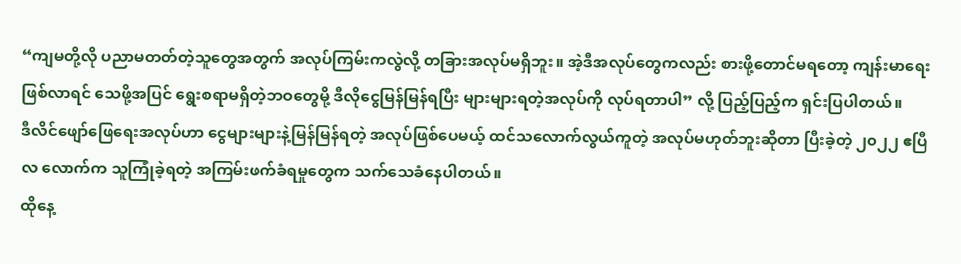“ကျမတို့လို ပညာမတတ်တဲ့သူတွေအတွက် အလုပ်ကြမ်းကလွဲလို့ တခြားအလုပ်မရှိဘူး။ အဲ့ဒီအလုပ်တွေကလည်း စားဖို့တောင်မရတော့ ကျန်းမာရေးဖြစ်လာရင် သေဖို့အပြင် ရွေးစရာမရှိတဲ့ဘဝတွေမို့ ဒီလိုငွေမြန်မြန်ရပြီး များများရတဲ့အလုပ်ကို လုပ်ရတာပါ” လို့ ပြည့်ပြည့်က ရှင်းပြပါတယ်။
ဒီလိင်ဖျော်ဖြေရေးအလုပ်ဟာ ငွေများများနဲ့မြန်မြန်ရတဲ့ အလုပ်ဖြစ်ပေမယ့် ထင်သလောက်လွယ်ကူတဲ့ အလုပ်မဟုတ်ဘူးဆိုတာ ပြီးခဲ့တဲ့ ၂၀၂၂ ဧပြီလ လောက်က သူကြုံခဲ့ရတဲ့ အကြမ်းဖက်ခံရမှုတွေက သက်သေခံနေပါတယ်။
ထိုနေ့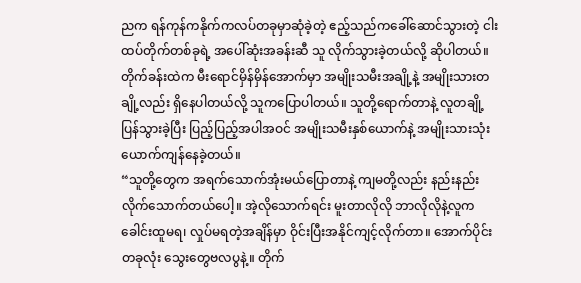ညက ရန်ကုန်ကနိုက်ကလပ်တခုမှာဆုံခဲ့တဲ့ ဧည့်သည်ကခေါ်ဆောင်သွားတဲ့ ငါးထပ်တိုက်တစ်ခုရဲ့ အပေါ်ဆုံးအခန်းဆီ သူ လိုက်သွားခဲ့တယ်လို့ ဆိုပါတယ်။ တိုက်ခန်းထဲက မီးရောင်မှိန်မှိန်အောက်မှာ အမျိုးသမီးအချို့နဲ့ အမျိုးသားတချို့လည်း ရှိနေပါတယ်လို့ သူကပြောပါတယ်။ သူတို့ရောက်တာနဲ့ လူတချို့ ပြန်သွားခဲ့ပြီး ပြည့်ပြည့်အပါအဝင် အမျိုးသမီးနှစ်ယောက်နဲ့ အမျိုးသားသုံးယောက်ကျန်နေခဲ့တယ်။
“သူတို့တွေက အရက်သောက်အုံးမယ်ပြောတာနဲ့ ကျမတို့လည်း နည်းနည်းလိုက်သောက်တယ်ပေါ့။ အဲ့လိုသောက်ရင်း မူးတာလိုလို ဘာလိုလိုနဲ့လူက ခေါင်းထူမရ၊ လှုပ်မရတဲ့အချိန်မှာ ဝိုင်းပြီးအနိုင်ကျင့်လိုက်တာ။ အောက်ပိုင်းတခုလုံး သွေးတွေဗလပွနဲ့။ တိုက်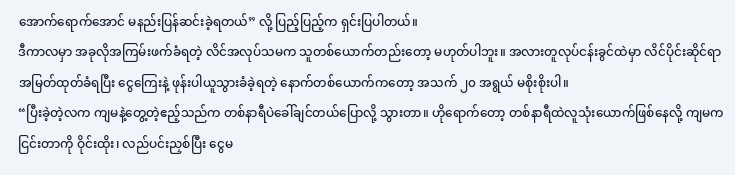အောက်ရောက်အောင် မနည်းပြန်ဆင်းခဲ့ရတယ်” လို့ ပြည့်ပြည့်က ရှင်းပြပါတယ်။
ဒီကာလမှာ အခုလိုအကြမ်းဖက်ခံရတဲ့ လိင်အလုပ်သမက သူတစ်ယောက်တည်းတော့ မဟုတ်ပါဘူး။ အလားတူလုပ်ငန်းခွင်ထဲမှာ လိင်ပိုင်းဆိုင်ရာ အမြတ်ထုတ်ခံရပြီး ငွေကြေးနဲ့ ဖုန်းပါယူသွားခံခဲ့ရတဲ့ နောက်တစ်ယောက်ကတော့ အသက် ၂၀ အရွယ် မစိုးစိုးပါ။
“ပြီးခဲ့တဲ့လက ကျမနဲ့တွေ့တဲ့ဧည့်သည်က တစ်နာရီပဲခေါ်ချင်တယ်ပြောလို့ သွားတာ။ ဟိုရောက်တော့ တစ်နာရီထဲလူသုံးယောက်ဖြစ်နေလို့ ကျမက ငြင်းတာကို ဝိုင်းထိုး၊ လည်ပင်းညှစ်ပြီး ငွေမ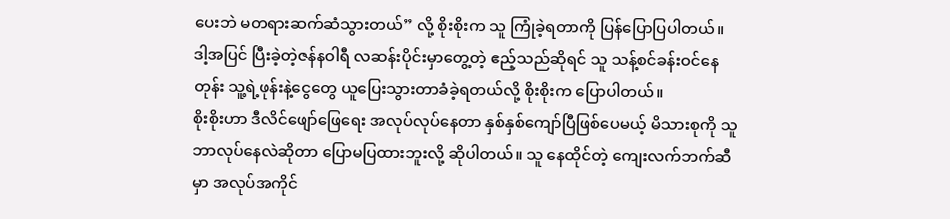ပေးဘဲ မတရားဆက်ဆံသွားတယ်” လို့ စိုးစိုးက သူ ကြုံခဲ့ရတာကို ပြန်ပြောပြပါတယ်။
ဒါ့အပြင် ပြီးခဲ့တဲ့ဇန်နဝါရီ လဆန်းပိုင်းမှာတွေ့တဲ့ ဧည့်သည်ဆိုရင် သူ သန့်စင်ခန်းဝင်နေတုန်း သူ့ရဲ့ဖုန်းနဲ့ငွေတွေ ယူပြေးသွားတာခံခဲ့ရတယ်လို့ စိုးစိုးက ပြောပါတယ်။
စိုးစိုးဟာ ဒီလိင်ဖျော်ဖြေရေး အလုပ်လုပ်နေတာ နှစ်နှစ်ကျော်ပြီဖြစ်ပေမယ့် မိသားစုကို သူဘာလုပ်နေလဲဆိုတာ ပြောမပြထားဘူးလို့ ဆိုပါတယ်။ သူ နေထိုင်တဲ့ ကျေးလက်ဘက်ဆီမှာ အလုပ်အကိုင်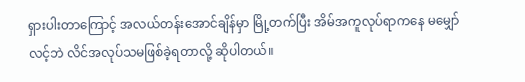ရှားပါးတာကြောင့် အလယ်တန်းအောင်ချိန်မှာ မြို့တက်ပြီး အိမ်အကူလုပ်ရာကနေ မမျှော်လင့်ဘဲ လိင်အလုပ်သမဖြစ်ခဲ့ရတာလို့ ဆိုပါတယ်။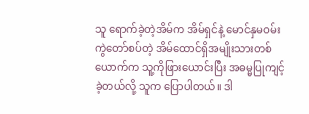သူ ရောက်ခဲ့တဲ့အိမ်က အိမ်ရှင်နဲ့ မောင်နှမဝမ်းကွဲတော်စပ်တဲ့ အိမ်ထောင်ရှိအမျိုးသားတစ်ယောက်က သူ့ကိုဖြားယောင်းပြီး အဓမ္မပြုကျင့်ခဲ့တယ်လို့ သူက ပြောပါတယ်။ ဒါ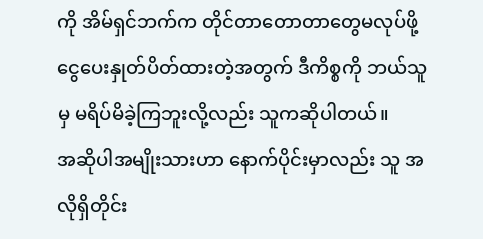ကို အိမ်ရှင်ဘက်က တိုင်တာတောတာတွေမလုပ်ဖို့ ငွေပေးနှုတ်ပိတ်ထားတဲ့အတွက် ဒီကိစ္စကို ဘယ်သူမှ မရိပ်မိခဲ့ကြဘူးလို့လည်း သူကဆိုပါတယ်။
အဆိုပါအမျိုးသားဟာ နောက်ပိုင်းမှာလည်း သူ အလိုရှိတိုင်း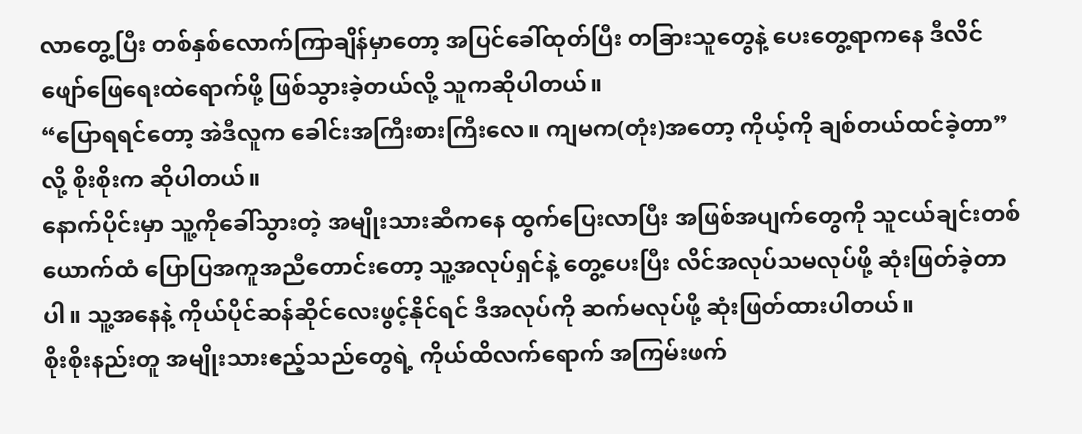လာတွေ့ပြီး တစ်နှစ်လောက်ကြာချိန်မှာတော့ အပြင်ခေါ်ထုတ်ပြီး တခြားသူတွေနဲ့ ပေးတွေ့ရာကနေ ဒီလိင်ဖျော်ဖြေရေးထဲရောက်ဖို့ ဖြစ်သွားခဲ့တယ်လို့ သူကဆိုပါတယ်။
“ပြောရရင်တော့ အဲဒီလူက ခေါင်းအကြီးစားကြီးလေ။ ကျမက(တုံး)အတော့ ကိုယ့်ကို ချစ်တယ်ထင်ခဲ့တာ” လို့ စိုးစိုးက ဆိုပါတယ်။
နောက်ပိုင်းမှာ သူ့ကိုခေါ်သွားတဲ့ အမျိုးသားဆီကနေ ထွက်ပြေးလာပြီး အဖြစ်အပျက်တွေကို သူငယ်ချင်းတစ်ယောက်ထံ ပြောပြအကူအညီတောင်းတော့ သူ့အလုပ်ရှင်နဲ့ တွေ့ပေးပြီး လိင်အလုပ်သမလုပ်ဖို့ ဆုံးဖြတ်ခဲ့တာပါ။ သူ့အနေနဲ့ ကိုယ်ပိုင်ဆန်ဆိုင်လေးဖွင့်နိုင်ရင် ဒီအလုပ်ကို ဆက်မလုပ်ဖို့ ဆုံးဖြတ်ထားပါတယ်။
စိုးစိုးနည်းတူ အမျိုးသားဧည့်သည်တွေရဲ့ ကိုယ်ထိလက်ရောက် အကြမ်းဖက်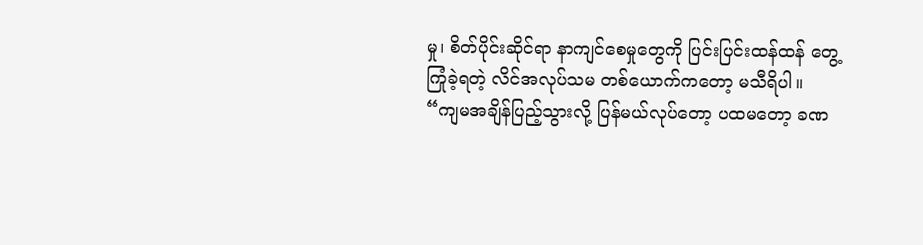မှု၊ စိတ်ပိုင်းဆိုင်ရာ နာကျင်စေမှုတွေကို ပြင်းပြင်းထန်ထန် တွေ့ကြုံခဲ့ရတဲ့ လိင်အလုပ်သမ တစ်ယောက်ကတော့ မသီရိပါ။
“ကျမအချိန်ပြည့်သွားလို့ ပြန်မယ်လုပ်တော့ ပထမတော့ ခဏ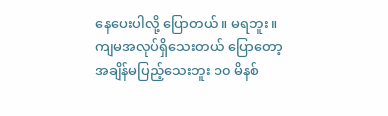နေပေးပါလို့ ပြောတယ်။ မရဘူး။ ကျမအလုပ်ရှိသေးတယ် ပြောတော့ အချိန်မပြည့်သေးဘူး ၁၀ မိနစ်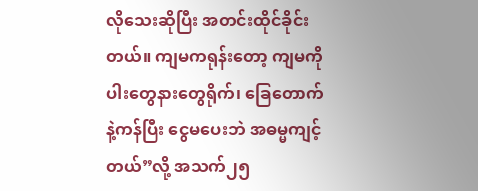လိုသေးဆိုပြီး အတင်းထိုင်ခိုင်းတယ်။ ကျမကရုန်းတော့ ကျမကို ပါးတွေနားတွေရိုက်၊ ခြေတောက်နဲ့ကန်ပြီး ငွေမပေးဘဲ အဓမ္မကျင့်တယ်”လို့ အသက်၂၅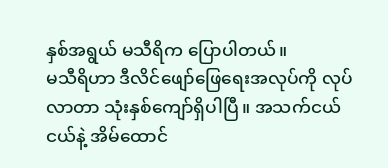နှစ်အရွယ် မသီရိက ပြောပါတယ်။
မသီရိဟာ ဒီလိင်ဖျော်ဖြေရေးအလုပ်ကို လုပ်လာတာ သုံးနှစ်ကျော်ရှိပါပြီ။ အသက်ငယ်ငယ်နဲ့ အိမ်ထောင်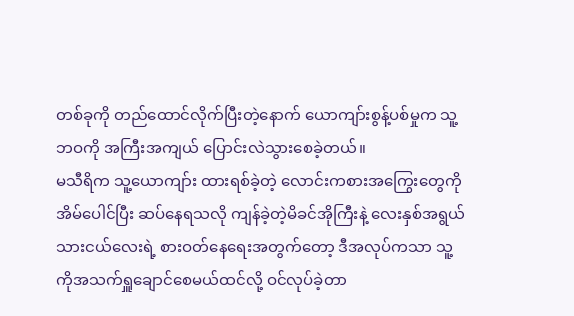တစ်ခုကို တည်ထောင်လိုက်ပြီးတဲ့နောက် ယောကျာ်းစွန့်ပစ်မှုက သူ့ဘဝကို အကြီးအကျယ် ပြောင်းလဲသွားစေခဲ့တယ်။
မသီရိက သူ့ယောကျာ်း ထားရစ်ခဲ့တဲ့ လောင်းကစားအကြွေးတွေကို အိမ်ပေါင်ပြီး ဆပ်နေရသလို ကျန်ခဲ့တဲ့မိခင်အိုကြီးနဲ့ လေးနှစ်အရွယ် သားငယ်လေးရဲ့ စားဝတ်နေရေးအတွက်တော့ ဒီအလုပ်ကသာ သူ့ကိုအသက်ရှူချောင်စေမယ်ထင်လို့ ဝင်လုပ်ခဲ့တာ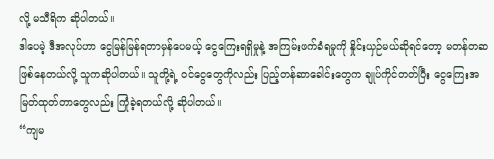လို့ မသီရိက ဆိုပါတယ်။
ဒါပေမဲ့ ဒီအလုပ်ဟာ ငွေမြန်မြန်ရတာမှန်ပေမယ့် ငွေကြေးရရှိမှုနဲ့ အကြမ်းဖက်ခံရမှုကို နှိုင်းယှဉ်မယ်ဆိုရင်တော့ မတန်တဆ ဖြစ်နေတယ်လို့ သူကဆိုပါတယ်။ သူတို့ရဲ့ ဝင်ငွေတွေကိုလည်း ပြည့်တန်ဆာခေါင်းတွေက ချုပ်ကိုင်တတ်ပြီး ငွေကြေးအမြတ်ထုတ်တာတွေလည်း ကြုံခဲ့ရတယ်လို့ ဆိုပါတယ်။
“ကျမ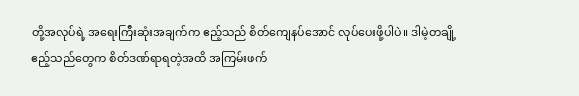တို့အလုပ်ရဲ့ အရေးကြီးဆုံးအချက်က ဧည့်သည် စိတ်ကျေနပ်အောင် လုပ်ပေးဖို့ပါပဲ။ ဒါမဲ့တချို့ဧည့်သည်တွေက စိတ်ဒဏ်ရာရတဲ့အထိ အကြမ်းဖက်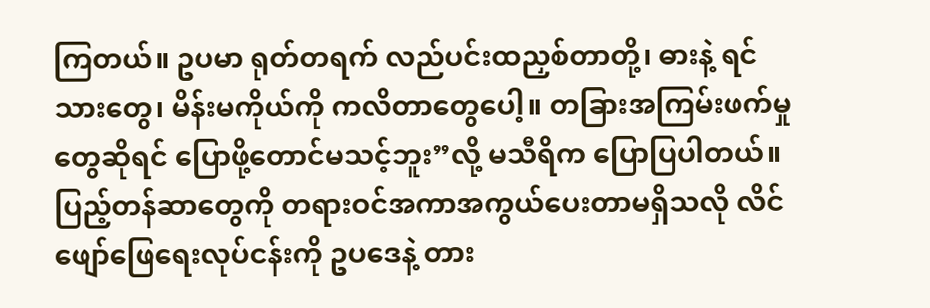ကြတယ်။ ဥပမာ ရုတ်တရက် လည်ပင်းထညှစ်တာတို့၊ ဓားနဲ့ ရင်သားတွေ၊ မိန်းမကိုယ်ကို ကလိတာတွေပေါ့။ တခြားအကြမ်းဖက်မှုတွေဆိုရင် ပြောဖို့တောင်မသင့်ဘူး”လို့ မသီရိက ပြောပြပါတယ်။
ပြည့်တန်ဆာတွေကို တရားဝင်အကာအကွယ်ပေးတာမရှိသလို လိင်ဖျော်ဖြေရေးလုပ်ငန်းကို ဥပဒေနဲ့ တား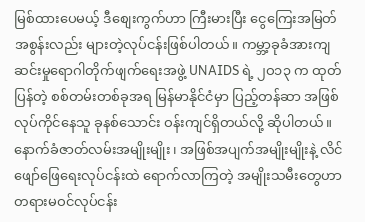မြစ်ထားပေမယ့် ဒီစျေးကွက်ဟာ ကြီးမားပြီး ငွေကြေးအမြတ်အစွန်းလည်း များတဲ့လုပ်ငန်းဖြစ်ပါတယ်။ ကမ္ဘာ့ခုခံအားကျဆင်းမှုရောဂါတိုက်ဖျက်ရေးအဖွဲ့ UNAIDS ရဲ့ ၂ဝ၁၃ က ထုတ်ပြန်တဲ့ စစ်တမ်းတစ်ခုအရ မြန်မာနိုင်ငံမှာ ပြည့်တန်ဆာ အဖြစ်လုပ်ကိုင်နေသူ ခုနစ်သောင်း ဝန်းကျင်ရှိတယ်လို့ ဆိုပါတယ်။
နောက်ခံဇာတ်လမ်းအမျိုးမျိုး၊ အဖြစ်အပျက်အမျိုးမျိုးနဲ့ လိင်ဖျော်ဖြေရေးလုပ်ငန်းထဲ ရောက်လာကြတဲ့ အမျိုးသမီးတွေဟာ တရားမဝင်လုပ်ငန်း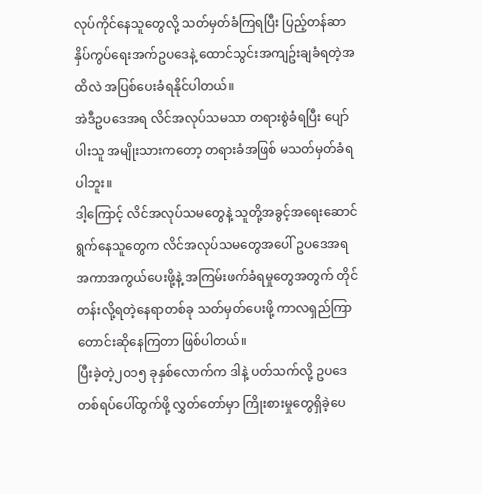လုပ်ကိုင်နေသူတွေလို့ သတ်မှတ်ခံကြရပြီး ပြည့်တန်ဆာနှိပ်ကွပ်ရေးအက်ဥပဒေနဲ့ ထောင်သွင်းအကျဥ်းချခံရတဲ့အထိလဲ အပြစ်ပေးခံရနိုင်ပါတယ်။
အဲဒီဥပဒေအရ လိင်အလုပ်သမသာ တရားစွဲခံရပြီး ပျော်ပါးသူ အမျိုးသားကတော့ တရားခံအဖြစ် မသတ်မှတ်ခံရပါဘူး။
ဒါ့ကြောင့် လိင်အလုပ်သမတွေနဲ့ သူတို့အခွင့်အရေးဆောင်ရွက်နေသူတွေက လိင်အလုပ်သမတွေအပေါ် ဥပဒေအရ အကာအကွယ်ပေးဖို့နဲ့ အကြမ်းဖက်ခံရမှုတွေအတွက် တိုင်တန်းလို့ရတဲ့နေရာတစ်ခု သတ်မှတ်ပေးဖို့ ကာလရှည်ကြာ တောင်းဆိုနေကြတာ ဖြစ်ပါတယ်။
ပြီးခဲ့တဲ့၂၀၁၅ ခုနှစ်လောက်က ဒါနဲ့ ပတ်သက်လို့ ဥပဒေတစ်ရပ်ပေါ်ထွက်ဖို့ လွှတ်တော်မှာ ကြိုးစားမှုတွေရှိခဲ့ပေ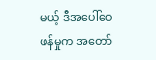မယ့် ဒီအပေါ်ဝေဖန်မှုက အတော်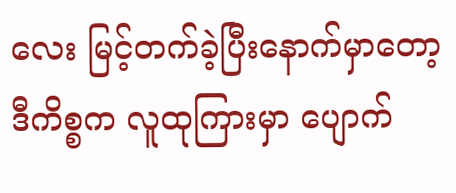လေး မြင့်တက်ခဲ့ပြီးနောက်မှာတော့ ဒီကိစ္စက လူထုကြားမှာ ပျောက်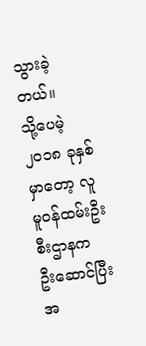သွားခဲ့တယ်။
သို့ပေမဲ့ ၂၀၁၈ ခုနှစ်မှာတော့ လူမူဝန်ထမ်းဦးစီးဌာနက ဦးဆောင်ပြီး အ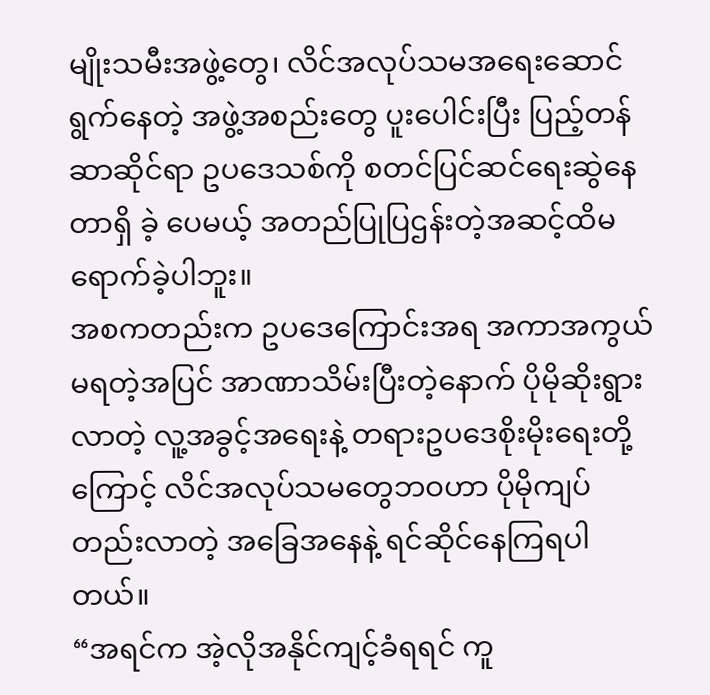မျိုးသမီးအဖွဲ့တွေ၊ လိင်အလုပ်သမအရေးဆောင်ရွက်နေတဲ့ အဖွဲ့အစည်းတွေ ပူးပေါင်းပြီး ပြည့်တန်ဆာဆိုင်ရာ ဥပဒေသစ်ကို စတင်ပြင်ဆင်ရေးဆွဲနေတာရှိ ခဲ့ ပေမယ့် အတည်ပြုပြဌန်းတဲ့အဆင့်ထိမရောက်ခဲ့ပါဘူး။
အစကတည်းက ဥပဒေကြောင်းအရ အကာအကွယ်မရတဲ့အပြင် အာဏာသိမ်းပြီးတဲ့နောက် ပိုမိုဆိုးရွားလာတဲ့ လူ့အခွင့်အရေးနဲ့ တရားဥပဒေစိုးမိုးရေးတို့ကြောင့် လိင်အလုပ်သမတွေဘဝဟာ ပိုမိုကျပ်တည်းလာတဲ့ အခြေအနေနဲ့ ရင်ဆိုင်နေကြရပါတယ်။
“အရင်က အဲ့လိုအနိုင်ကျင့်ခံရရင် ကူ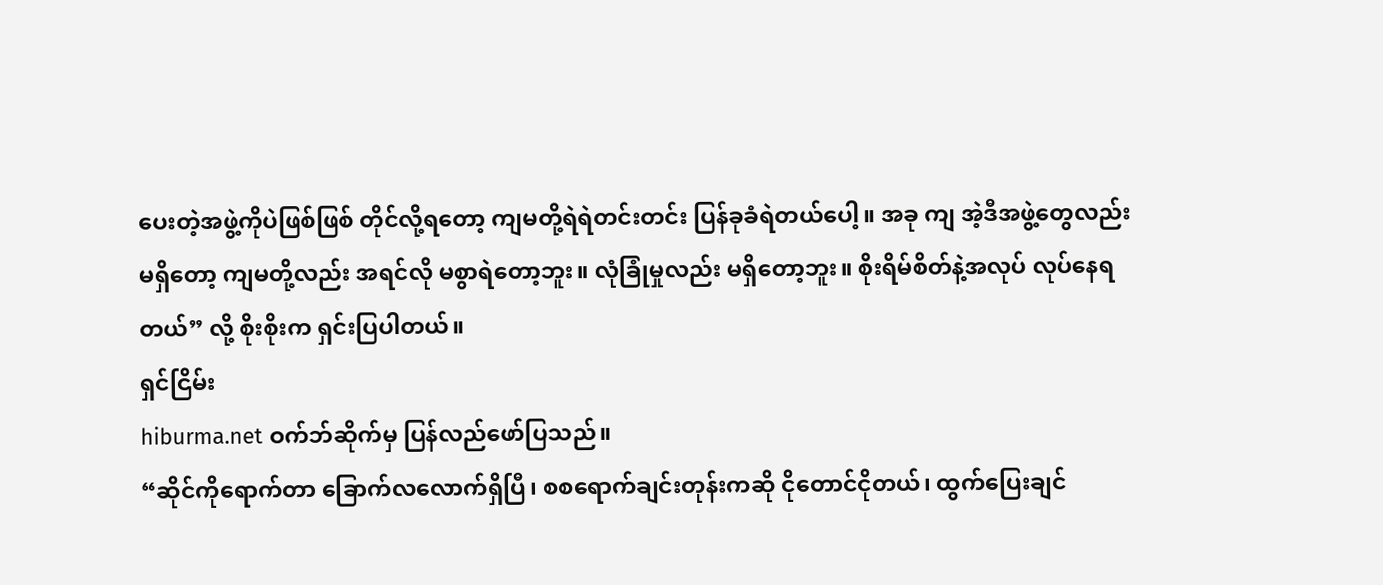ပေးတဲ့အဖွဲ့ကိုပဲဖြစ်ဖြစ် တိုင်လို့ရတော့ ကျမတို့ရဲရဲတင်းတင်း ပြန်ခုခံရဲတယ်ပေါ့။ အခု ကျ အဲ့ဒီအဖွဲ့တွေလည်းမရှိတော့ ကျမတို့လည်း အရင်လို မစွာရဲတော့ဘူး။ လုံခြုံမှုလည်း မရှိတော့ဘူး။ စိုးရိမ်စိတ်နဲ့အလုပ် လုပ်နေရတယ်” လို့ စိုးစိုးက ရှင်းပြပါတယ်။
ရှင်ငြိမ်း
hiburma.net ဝက်ဘ်ဆိုက်မှ ပြန်လည်ဖော်ပြသည်။
“ဆိုင်ကိုရောက်တာ ခြောက်လလောက်ရှိပြီ၊ စစရောက်ချင်းတုန်းကဆို ငိုတောင်ငိုတယ်၊ ထွက်ပြေးချင်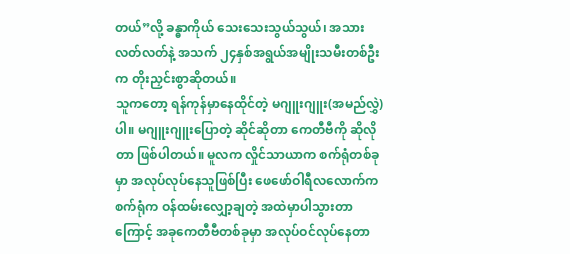တယ်”လို့ ခန္ဓာကိုယ် သေးသေးသွယ်သွယ်၊ အသားလတ်လတ်နဲ့ အသက် ၂၄နှစ်အရွယ်အမျိုးသမီးတစ်ဦးက တိုးညှင်းစွာဆိုတယ်။
သူကတော့ ရန်ကုန်မှာနေထိုင်တဲ့ မဂျူးဂျူး(အမည်လွှဲ)ပါ။ မဂျူးဂျူးပြောတဲ့ ဆိုင်ဆိုတာ ကေတီဗီကို ဆိုလိုတာ ဖြစ်ပါတယ်။ မူလက လှိုင်သာယာက စက်ရုံတစ်ခုမှာ အလုပ်လုပ်နေသူဖြစ်ပြီး ဖေဖော်ဝါရီလလောက်က စက်ရုံက ဝန်ထမ်းလျှော့ချတဲ့ အထဲမှာပါသွားတာကြောင့် အခုကေတီဗီတစ်ခုမှာ အလုပ်ဝင်လုပ်နေတာ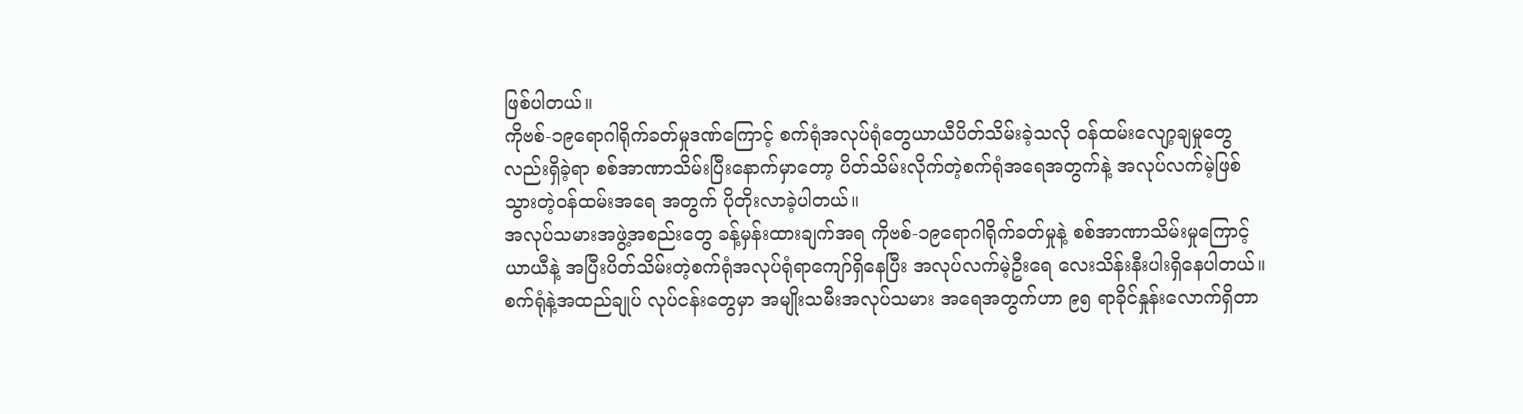ဖြစ်ပါတယ်။
ကိုဗစ်-၁၉ရောဂါရိုက်ခတ်မှုဒဏ်ကြောင့် စက်ရုံအလုပ်ရုံတွေယာယီပိတ်သိမ်းခဲ့သလို ဝန်ထမ်းလျော့ချမှုတွေလည်းရှိခဲ့ရာ စစ်အာဏာသိမ်းပြီးနောက်မှာတော့ ပိတ်သိမ်းလိုက်တဲ့စက်ရုံအရေအတွက်နဲ့ အလုပ်လက်မဲ့ဖြစ်သွားတဲ့ဝန်ထမ်းအရေ အတွက် ပိုတိုးလာခဲ့ပါတယ်။
အလုပ်သမားအဖွဲ့အစည်းတွေ ခန့်မှန်းထားချက်အရ ကိုဗစ်-၁၉ရောဂါရိုက်ခတ်မှုနဲ့ စစ်အာဏာသိမ်းမှုကြောင့် ယာယီနဲ့ အပြီးပိတ်သိမ်းတဲ့စက်ရုံအလုပ်ရုံရာကျော်ရှိနေပြီး အလုပ်လက်မဲ့ဦးရေ လေးသိန်းနီးပါးရှိနေပါတယ်။ စက်ရုံနဲ့အထည်ချုပ် လုပ်ငန်းတွေမှာ အမျိုးသမီးအလုပ်သမား အရေအတွက်ဟာ ၉၅ ရာခိုင်နှုန်းလောက်ရှိတာ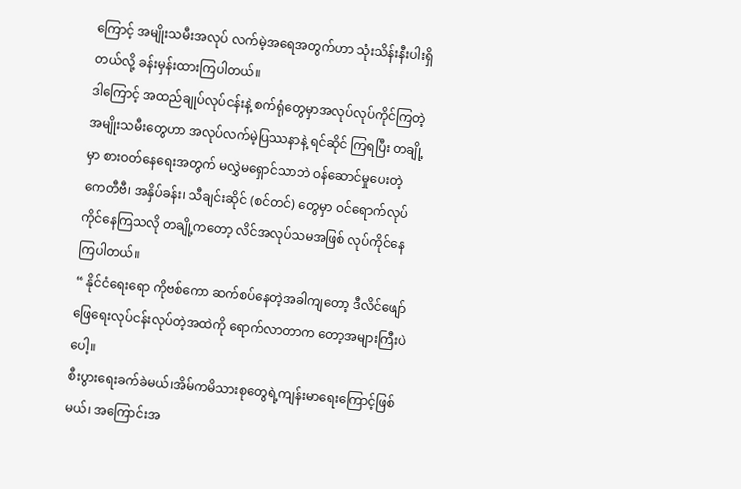ကြောင့် အမျိုးသမီးအလုပ် လက်မဲ့အရေအတွက်ဟာ သုံးသိန်းနီးပါးရှိတယ်လို့ ခန်းမှန်းထားကြပါတယ်။
ဒါကြောင့် အထည်ချုပ်လုပ်ငန်းနဲ့ စက်ရုံတွေမှာအလုပ်လုပ်ကိုင်ကြတဲ့အမျိုးသမီးတွေဟာ အလုပ်လက်မဲ့ပြဿနာနဲ့ ရင်ဆိုင် ကြရပြီး တချို့မှာ စားဝတ်နေရေးအတွက် မလွှဲမရှောင်သာဘဲ ဝန်ဆောင်မှုပေးတဲ့ ကေတီဗီ၊ အနှိပ်ခန်း၊ သီချင်းဆိုင် (စင်တင်) တွေမှာ ဝင်ရောက်လုပ်ကိုင်နေကြသလို တချို့ကတော့ လိင်အလုပ်သမအဖြစ် လုပ်ကိုင်နေကြပါတယ်။
“ နိုင်ငံရေးရော ကိုဗစ်ကော ဆက်စပ်နေတဲ့အခါကျတော့ ဒီလိင်ဖျော်ဖြေရေးလုပ်ငန်းလုပ်တဲ့အထဲကို ရောက်လာတာက တော့အများကြီးပဲပေါ့။
စီးပွားရေးခက်ခဲမယ်၊အိမ်ကမိသားစုတွေရဲ့ကျန်းမာရေးကြောင့်ဖြစ်မယ်၊ အကြောင်းအ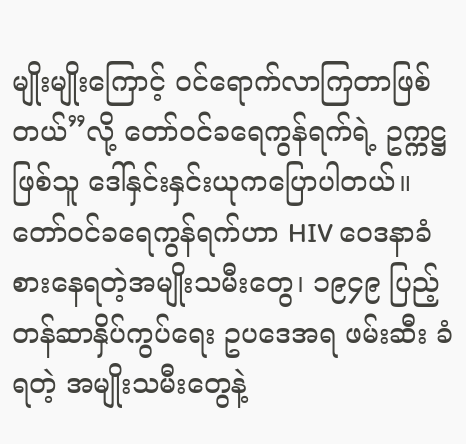မျိုးမျိုးကြောင့် ဝင်ရောက်လာကြတာဖြစ်တယ်”လို့ တော်ဝင်ခရေကွန်ရက်ရဲ့ ဥက္ကဋ္ဌ ဖြစ်သူ ဒေါ်နှင်းနှင်းယုကပြောပါတယ်။
တော်ဝင်ခရေကွန်ရက်ဟာ HIV ဝေဒနာခံစားနေရတဲ့အမျိုးသမီးတွေ၊ ၁၉၄၉ ပြည့်တန်ဆာနှိပ်ကွပ်ရေး ဥပဒေအရ ဖမ်းဆီး ခံရတဲ့ အမျိုးသမီးတွေနဲ့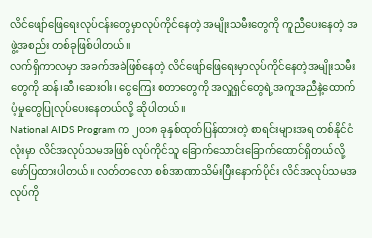လိင်ဖျော်ဖြေရေးလုပ်ငန်းတွေမှာလုပ်ကိုင်နေတဲ့ အမျိုးသမီးတွေကို ကူညီပေးနေတဲ့ အဖွဲ့အစည်း တစ်ခုဖြစ်ပါတယ်။
လက်ရှိကာလမှာ အခက်အခဲဖြစ်နေတဲ့ လိင်ဖျော်ဖြေရေးမှာလုပ်ကိုင်နေတဲ့အမျိုးသမီးတွေကို ဆန်၊ဆီ၊ဆေးဝါး၊ ငွေကြေး စတာတွေကို အလှူရှင်တွေရဲ့အကူအညီနဲ့ထောက်ပံ့မှုတွေပြုလုပ်ပေးနေတယ်လို့ ဆိုပါတယ်။
National AIDS Program က ၂၀၁၈ ခုနှစ်ထုတ်ပြန်ထားတဲ့ စာရင်းများအရ တစ်နိုင်ငံလုံးမှာ လိင်အလုပ်သမအဖြစ် လုပ်ကိုင်သူ ခြောက်သောင်းခြောက်ထောင်ရှိတယ်လို့ ဖော်ပြထားပါတယ်။ လတ်တလော စစ်အာဏာသိမ်းပြီးနောက်ပိုင်း လိင်အလုပ်သမအလုပ်ကို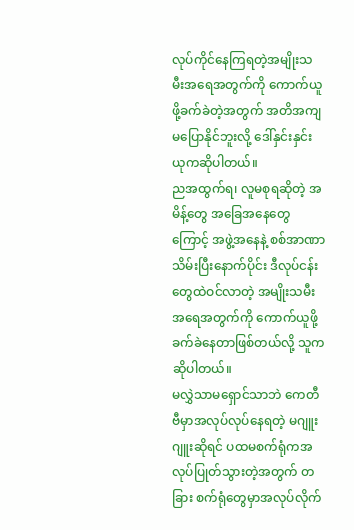လုပ်ကိုင်နေကြရတဲ့အမျိုးသမီးအရေအတွက်ကို ကောက်ယူဖို့ခက်ခဲတဲ့အတွက် အတိအကျ မပြောနိုင်ဘူးလို့ ဒေါ်နှင်းနှင်းယုကဆိုပါတယ်။
ညအထွက်ရ၊ လူမစုရဆိုတဲ့ အမိန့်တွေ အခြေအနေတွေကြောင့် အဖွဲ့အနေနဲ့ စစ်အာဏာသိမ်းပြီးနောက်ပိုင်း ဒီလုပ်ငန်း တွေထဲဝင်လာတဲ့ အမျိုးသမီးအရေအတွက်ကို ကောက်ယူဖို့ခက်ခဲနေတာဖြစ်တယ်လို့ သူကဆိုပါတယ်။
မလွှဲသာမရှောင်သာဘဲ ကေတီဗီမှာအလုပ်လုပ်နေရတဲ့ မဂျူးဂျူးဆိုရင် ပထမစက်ရုံကအလုပ်ပြုတ်သွားတဲ့အတွက် တခြား စက်ရုံတွေမှာအလုပ်လိုက်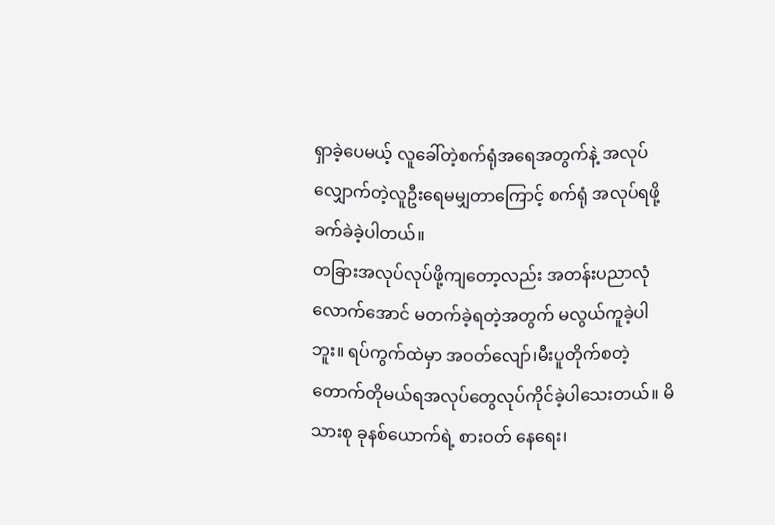ရှာခဲ့ပေမယ့် လူခေါ်တဲ့စက်ရုံအရေအတွက်နဲ့ အလုပ်လျှောက်တဲ့လူဦးရေမမျှတာကြောင့် စက်ရုံ အလုပ်ရဖို့ခက်ခဲခဲ့ပါတယ်။
တခြားအလုပ်လုပ်ဖို့ကျတော့လည်း အတန်းပညာလုံလောက်အောင် မတက်ခဲ့ရတဲ့အတွက် မလွယ်ကူခဲ့ပါဘူး။ ရပ်ကွက်ထဲမှာ အဝတ်လျော်၊မီးပူတိုက်စတဲ့ တောက်တိုမယ်ရအလုပ်တွေလုပ်ကိုင်ခဲ့ပါသေးတယ်။ မိသားစု ခုနစ်ယောက်ရဲ့ စားဝတ် နေရေး၊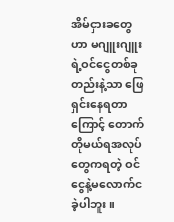အိမ်ငှားခတွေဟာ မဂျူးဂျူးရဲ့ဝင်ငွေတစ်ခုတည်းနဲ့သာ ဖြေရှင်းနေရတာကြောင့် တောက်တိုမယ်ရအလုပ်တွေကရတဲ့ ဝင်ငွေနဲ့မလောက်ငခဲ့ပါဘူး။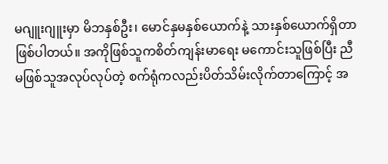မဂျူးဂျူးမှာ မိဘနှစ်ဦး၊ မောင်နှမနှစ်ယောက်နဲ့ သားနှစ်ယောက်ရှိတာဖြစ်ပါတယ်။ အကိုဖြစ်သူကစိတ်ကျန်းမာရေး မကောင်းသူဖြစ်ပြီး ညီမဖြစ်သူအလုပ်လုပ်တဲ့ စက်ရုံကလည်းပိတ်သိမ်းလိုက်တာကြောင့် အ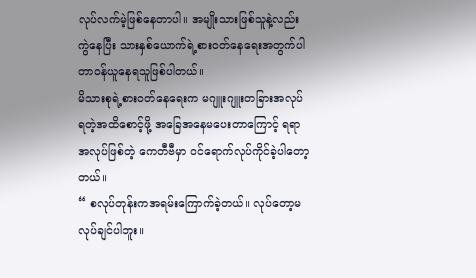လုပ်လက်မဲ့ဖြစ်နေတာပါ။ အမျိုးသားဖြစ်သူနဲ့လည်းကွဲနေပြီး သားနှစ်ယောက်ရဲ့စားဝတ်နေရေးအတွက်ပါ တာဝန်ယူနေရသူဖြစ်ပါတယ်။
မိသားစုရဲ့စားဝတ်နေရေးက မဂျူးဂျူးတခြားအလုပ်ရတဲ့အထိစောင့်ဖို့ အခြေအနေမပေးတာကြောင့် ရရာအလုပ်ဖြစ်တဲ့ ကေတီဗီမှာ ဝင်ရောက်လုပ်ကိုင်ခဲ့ပါတော့တယ်။
“ စလုပ်တုန်းကအရမ်းကြောက်ခဲ့တယ်။ လုပ်တော့မလုပ်ချင်ပါဘူး။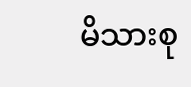မိသားစု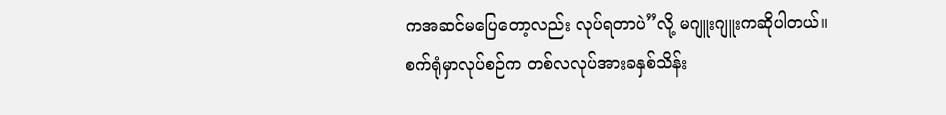ကအဆင်မပြေတော့လည်း လုပ်ရတာပဲ”လို့ မဂျူးဂျူးကဆိုပါတယ်။
စက်ရုံမှာလုပ်စဉ်က တစ်လလုပ်အားခနှစ်သိန်း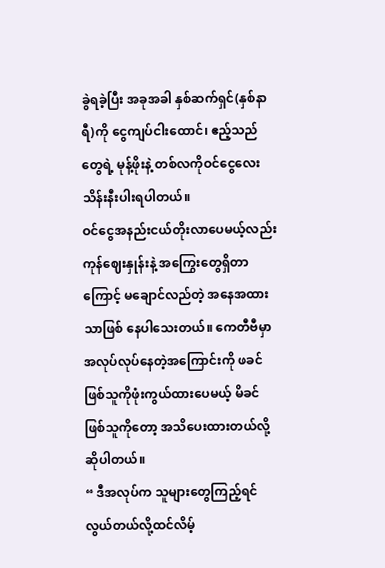ခွဲရခဲ့ပြီး အခုအခါ နှစ်ဆက်ရှင်(နှစ်နာရီ)ကို ငွေကျပ်ငါးထောင်၊ ဧည့်သည် တွေရဲ့ မုန့်ဖိုးနဲ့ တစ်လကိုဝင်ငွေလေးသိန်းနီးပါးရပါတယ်။
ဝင်ငွေအနည်းငယ်တိုးလာပေမယ့်လည်း ကုန်ဈေးနှုန်းနဲ့ အကြွေးတွေရှိတာကြောင့် မချောင်လည်တဲ့ အနေအထားသာဖြစ် နေပါသေးတယ်။ ကေတီဗီမှာ အလုပ်လုပ်နေတဲ့အကြောင်းကို ဖခင်ဖြစ်သူကိုဖုံးကွယ်ထားပေမယ့် မိခင်ဖြစ်သူကိုတော့ အသိပေးထားတယ်လို့ဆိုပါတယ်။
“ ဒီအလုပ်က သူများတွေကြည့်ရင်လွယ်တယ်လို့ထင်လိမ့်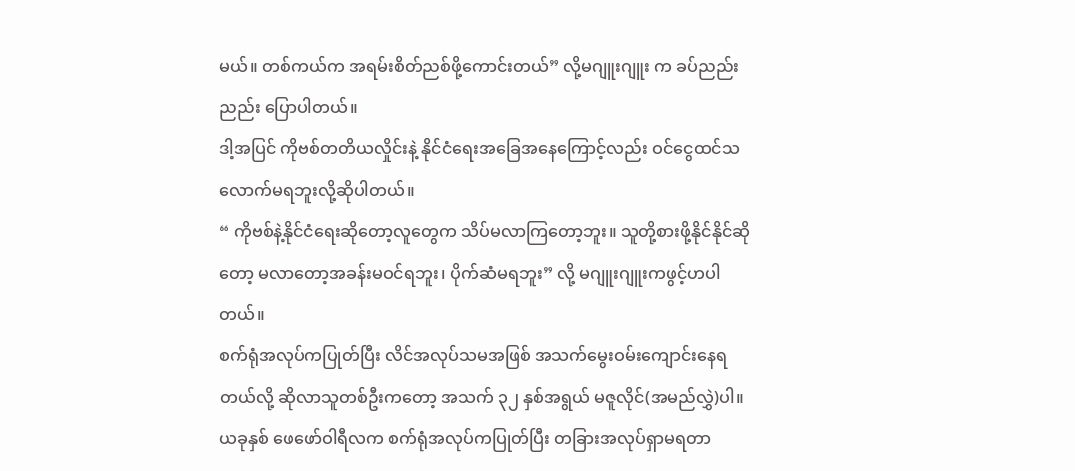မယ်။ တစ်ကယ်က အရမ်းစိတ်ညစ်ဖို့ကောင်းတယ်” လို့မဂျူးဂျူး က ခပ်ညည်းညည်း ပြောပါတယ်။
ဒါ့အပြင် ကိုဗစ်တတိယလှိုင်းနဲ့ နိုင်ငံရေးအခြေအနေကြောင့်လည်း ဝင်ငွေထင်သလောက်မရဘူးလို့ဆိုပါတယ်။
“ ကိုဗစ်နဲ့နိုင်ငံရေးဆိုတော့လူတွေက သိပ်မလာကြတော့ဘူး။ သူတို့စားဖို့နိုင်နိုင်ဆိုတော့ မလာတော့အခန်းမဝင်ရဘူး၊ ပိုက်ဆံမရဘူး” လို့ မဂျူးဂျူးကဖွင့်ဟပါတယ်။
စက်ရုံအလုပ်ကပြုတ်ပြီး လိင်အလုပ်သမအဖြစ် အသက်မွေးဝမ်းကျောင်းနေရတယ်လို့ ဆိုလာသူတစ်ဦးကတော့ အသက် ၃၂ နှစ်အရွယ် မဇူလိုင်(အမည်လွှဲ)ပါ။
ယခုနှစ် ဖေဖော်ဝါရီလက စက်ရုံအလုပ်ကပြုတ်ပြီး တခြားအလုပ်ရှာမရတာ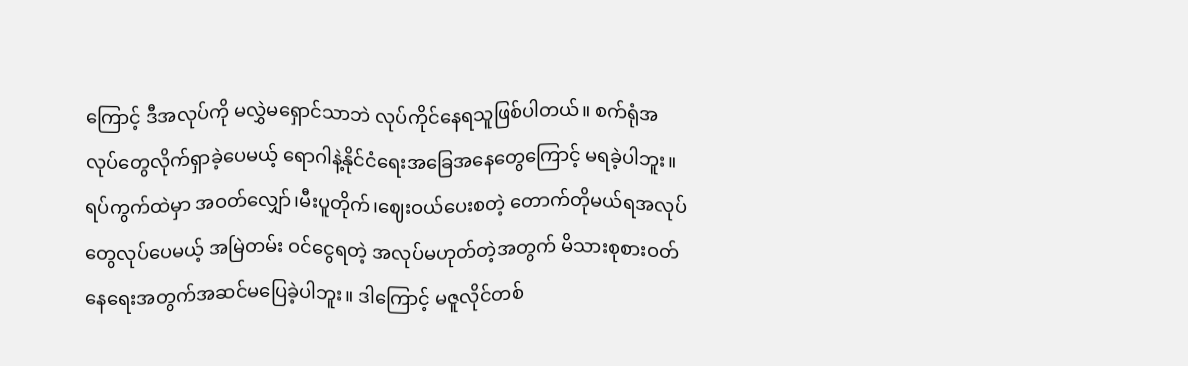ကြောင့် ဒီအလုပ်ကို မလွှဲမရှောင်သာဘဲ လုပ်ကိုင်နေရသူဖြစ်ပါတယ်။ စက်ရုံအလုပ်တွေလိုက်ရှာခဲ့ပေမယ့် ရောဂါနဲ့နိုင်ငံရေးအခြေအနေတွေကြောင့် မရခဲ့ပါဘူး။ ရပ်ကွက်ထဲမှာ အဝတ်လျှော်၊မီးပူတိုက်၊ဈေးဝယ်ပေးစတဲ့ တောက်တိုမယ်ရအလုပ်တွေလုပ်ပေမယ့် အမြဲတမ်း ဝင်ငွေရတဲ့ အလုပ်မဟုတ်တဲ့အတွက် မိသားစုစားဝတ်နေရေးအတွက်အဆင်မပြေခဲ့ပါဘူး။ ဒါကြောင့် မဇူလိုင်တစ်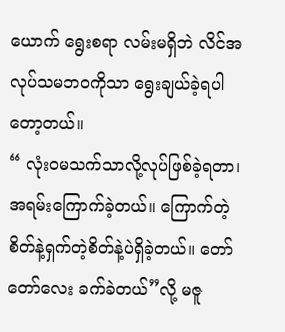ယောက် ရွေးစရာ လမ်းမရှိဘဲ လိင်အလုပ်သမဘဝကိုသာ ရွေးချယ်ခဲ့ရပါတော့တယ်။
“ လုံးဝမသက်သာလို့လုပ်ဖြစ်ခဲ့ရတာ၊ အရမ်းကြောက်ခဲ့တယ်။ ကြောက်တဲ့စိတ်နဲ့ရှက်တဲ့စိတ်နဲ့ပဲရှိခဲ့တယ်။ တော်တော်လေး ခက်ခဲတယ်”လို့ မဇူ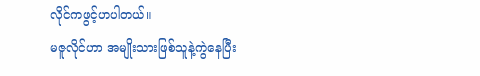လိုင်ကဖွင့်ဟပါတယ်။
မဇူလိုင်ဟာ အမျိုးသားဖြစ်သူနဲ့ကွဲနေပြီး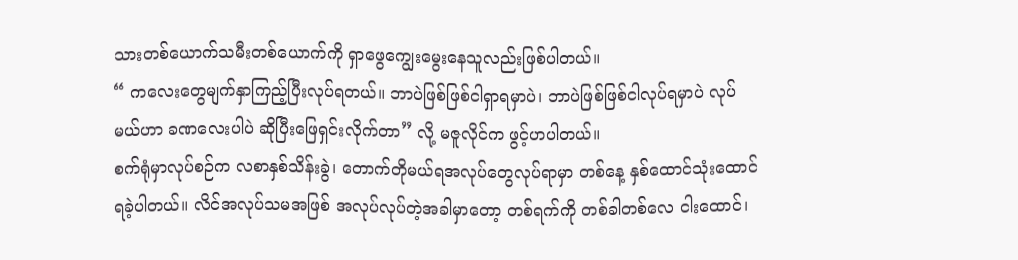သားတစ်ယောက်သမီးတစ်ယောက်ကို ရှာဖွေကျွေးမွေးနေသူလည်းဖြစ်ပါတယ်။
“ ကလေးတွေမျက်နှာကြည့်ပြီးလုပ်ရတယ်။ ဘာပဲဖြစ်ဖြစ်ငါရှာရမှာပဲ၊ ဘာပဲဖြစ်ဖြစ်ငါလုပ်ရမှာပဲ လုပ်မယ်ဟာ ခဏလေးပါပဲ ဆိုပြီးဖြေရှင်းလိုက်တာ” လို့ မဇူလိုင်က ဖွင့်ဟပါတယ်။
စက်ရုံမှာလုပ်စဉ်က လစာနှစ်သိန်းခွဲ၊ တောက်တိုမယ်ရအလုပ်တွေလုပ်ရာမှာ တစ်နေ့ နှစ်ထောင်သုံးထောင်ရခဲ့ပါတယ်။ လိင်အလုပ်သမအဖြစ် အလုပ်လုပ်တဲ့အခါမှာတော့ တစ်ရက်ကို တစ်ခါတစ်လေ ငါးထောင်၊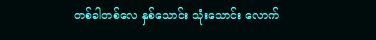တစ်ခါတစ်လေ နှစ်သောင်း သုံးသောင်း လောက်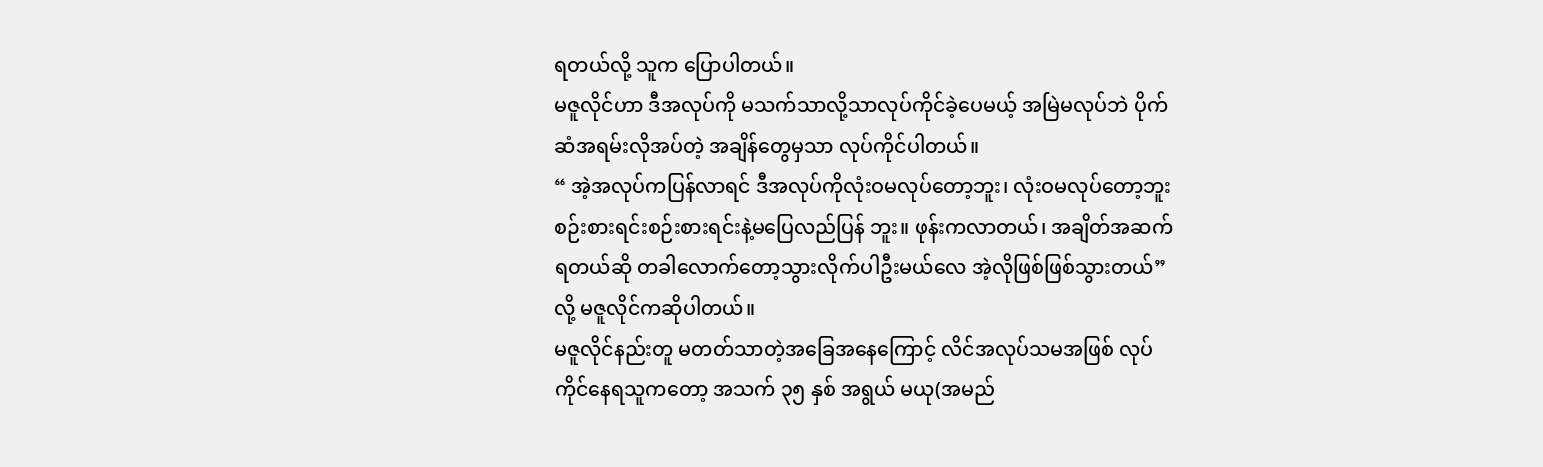ရတယ်လို့ သူက ပြောပါတယ်။
မဇူလိုင်ဟာ ဒီအလုပ်ကို မသက်သာလို့သာလုပ်ကိုင်ခဲ့ပေမယ့် အမြဲမလုပ်ဘဲ ပိုက်ဆံအရမ်းလိုအပ်တဲ့ အချိန်တွေမှသာ လုပ်ကိုင်ပါတယ်။
“ အဲ့အလုပ်ကပြန်လာရင် ဒီအလုပ်ကိုလုံးဝမလုပ်တော့ဘူး၊ လုံးဝမလုပ်တော့ဘူး စဉ်းစားရင်းစဉ်းစားရင်းနဲ့မပြေလည်ပြန် ဘူး။ ဖုန်းကလာတယ်၊ အချိတ်အဆက်ရတယ်ဆို တခါလောက်တော့သွားလိုက်ပါဦးမယ်လေ အဲ့လိုဖြစ်ဖြစ်သွားတယ်”လို့ မဇူလိုင်ကဆိုပါတယ်။
မဇူလိုင်နည်းတူ မတတ်သာတဲ့အခြေအနေကြောင့် လိင်အလုပ်သမအဖြစ် လုပ်ကိုင်နေရသူကတော့ အသက် ၃၅ နှစ် အရွယ် မယု(အမည်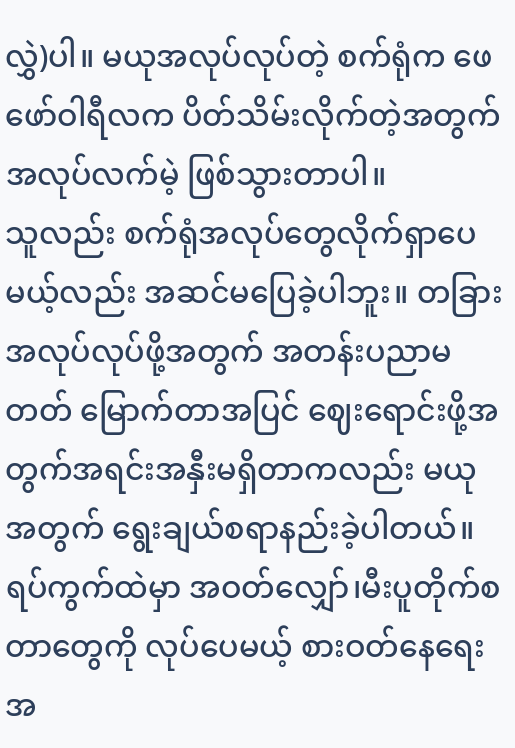လွှဲ)ပါ။ မယုအလုပ်လုပ်တဲ့ စက်ရုံက ဖေဖော်ဝါရီလက ပိတ်သိမ်းလိုက်တဲ့အတွက် အလုပ်လက်မဲ့ ဖြစ်သွားတာပါ။
သူလည်း စက်ရုံအလုပ်တွေလိုက်ရှာပေမယ့်လည်း အဆင်မပြေခဲ့ပါဘူး။ တခြားအလုပ်လုပ်ဖို့အတွက် အတန်းပညာမတတ် မြောက်တာအပြင် ဈေးရောင်းဖို့အတွက်အရင်းအနှီးမရှိတာကလည်း မယုအတွက် ရွေးချယ်စရာနည်းခဲ့ပါတယ်။
ရပ်ကွက်ထဲမှာ အဝတ်လျှော်၊မီးပူတိုက်စတာတွေကို လုပ်ပေမယ့် စားဝတ်နေရေးအ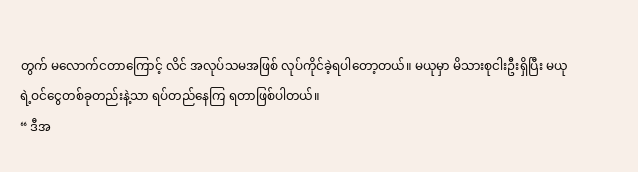တွက် မလောက်ငတာကြောင့် လိင် အလုပ်သမအဖြစ် လုပ်ကိုင်ခဲ့ရပါတော့တယ်။ မယုမှာ မိသားစုငါးဦးရှိပြီး မယုရဲ့ဝင်ငွေတစ်ခုတည်းနဲ့သာ ရပ်တည်နေကြ ရတာဖြစ်ပါတယ်။
“ ဒီအ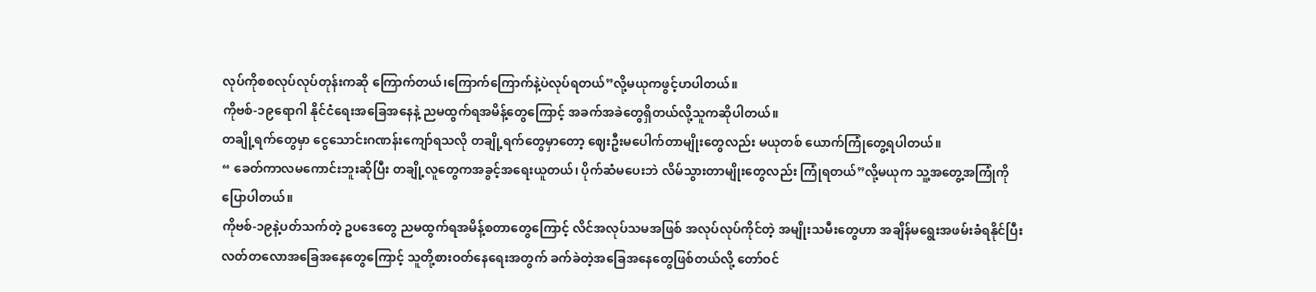လုပ်ကိုစစလုပ်လုပ်တုန်းကဆို ကြောက်တယ်၊ကြောက်ကြောက်နဲ့ပဲလုပ်ရတယ်”လို့မယုကဖွင့်ဟပါတယ်။
ကိုဗစ်-၁၉ရောဂါ နိုင်ငံရေးအခြေအနေနဲ့ ညမထွက်ရအမိန့်တွေကြောင့် အခက်အခဲတွေရှိတယ်လို့သူကဆိုပါတယ်။
တချို့ရက်တွေမှာ ငွေသောင်းဂဏန်းကျော်ရသလို တချို့ရက်တွေမှာတော့ ဈေးဦးမပေါက်တာမျိုးတွေလည်း မယုတစ် ယောက်ကြုံတွေ့ရပါတယ်။
“ ခေတ်ကာလမကောင်းဘူးဆိုပြီး တချို့လူတွေကအခွင့်အရေးယူတယ်၊ ပိုက်ဆံမပေးဘဲ လိမ်သွားတာမျိုးတွေလည်း ကြုံရတယ်”လို့မယုက သူ့အတွေ့အကြုံကိုပြောပါတယ်။
ကိုဗစ်-၁၉နဲ့ပတ်သက်တဲ့ ဥပဒေတွေ ညမထွက်ရအမိန့်စတာတွေကြောင့် လိင်အလုပ်သမအဖြစ် အလုပ်လုပ်ကိုင်တဲ့ အမျိုးသမီးတွေဟာ အချိန်မရွေးအဖမ်းခံရနိုင်ပြီး လတ်တလောအခြေအနေတွေကြောင့် သူတို့စားဝတ်နေရေးအတွက် ခက်ခဲတဲ့အခြေအနေတွေဖြစ်တယ်လို့ တော်ဝင်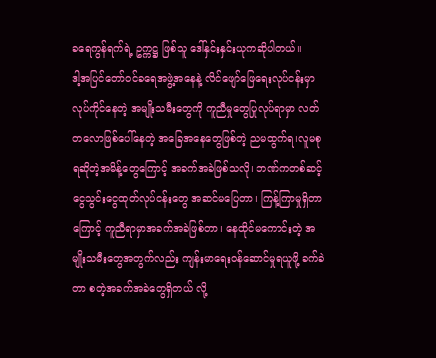ခရေကွန်ရက်ရဲ့ ဥက္ကဋ္ဌ ဖြစ်သူ ဒေါ်နှင်းနှင်းယုကဆိုပါတယ်။
ဒါ့အပြင်တော်ဝင်ခရေအဖွဲ့အနေနဲ့ လိင်ဖျော်ဖြေရေးလုပ်ငန်းမှာလုပ်ကိုင်နေတဲ့ အမျိုးသမီးတွေကို ကူညီမှုတွေပြုလုပ်ရာမှာ လတ်တလောဖြစ်ပေါ်နေတဲ့ အခြေအနေတွေဖြစ်တဲ့ ညမထွက်ရ၊လူမစုရဆိုတဲ့အမိန့်တွေကြောင့် အခက်အခဲဖြစ်သလို၊ ဘဏ်ကတစ်ဆင့်ငွေသွင်းငွေထုတ်လုပ်ငန်းတွေ အဆင်မပြေတာ၊ ကြန့်ကြာမှုရှိတာကြောင့် ကူညီရာမှာအခက်အခဲဖြစ်တာ၊ နေထိုင်မကောင်းတဲ့ အမျိုးသမီးတွေအတွက်လည်း ကျန်းမာရေးဝန်ဆောင်မှုရယူဖို့ ခက်ခဲတာ စတဲ့အခက်အခဲတွေရှိတယ် လို့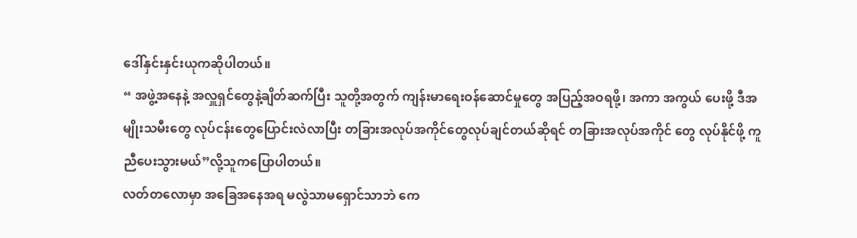ဒေါ်နှင်းနှင်းယုကဆိုပါတယ်။
“ အဖွဲ့အနေနဲ့ အလှူရှင်တွေနဲ့ချိတ်ဆက်ပြီး သူတို့အတွက် ကျန်းမာရေးဝန်ဆောင်မှုတွေ အပြည့်အဝရဖို့၊ အကာ အကွယ် ပေးဖို့ ဒီအမျိုးသမီးတွေ လုပ်ငန်းတွေပြောင်းလဲလာပြီး တခြားအလုပ်အကိုင်တွေလုပ်ချင်တယ်ဆိုရင် တခြားအလုပ်အကိုင် တွေ လုပ်နိုင်ဖို့ ကူညီပေးသွားမယ်”လို့သူကပြောပါတယ်။
လတ်တလောမှာ အခြေအနေအရ မလွဲသာမရှောင်သာဘဲ ကေ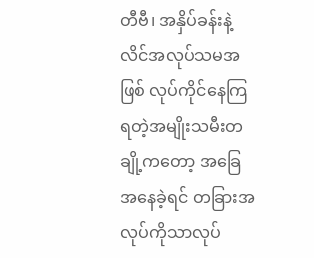တီဗီ၊ အနှိပ်ခန်းနဲ့ လိင်အလုပ်သမအဖြစ် လုပ်ကိုင်နေကြ ရတဲ့အမျိုးသမီးတချို့ကတော့ အခြေအနေခဲ့ရင် တခြားအလုပ်ကိုသာလုပ်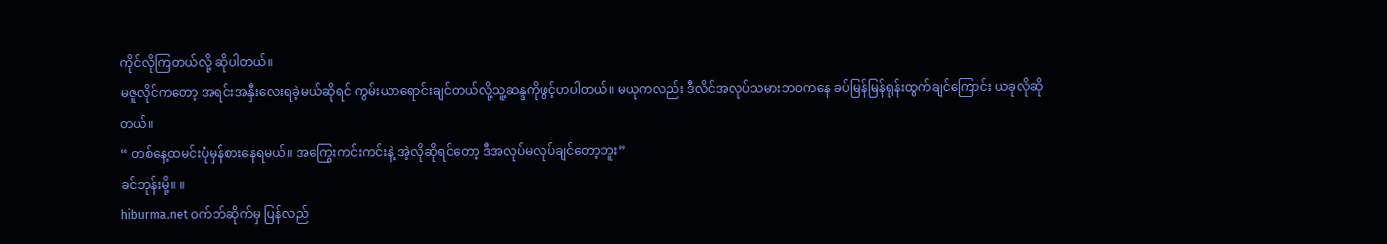ကိုင်လိုကြတယ်လို့ ဆိုပါတယ်။
မဇူလိုင်ကတော့ အရင်းအနှီးလေးရခဲ့မယ်ဆိုရင် ကွမ်းယာရောင်းချင်တယ်လို့သူ့ဆန္ဒကိုဖွင့်ဟပါတယ်။ မယုကလည်း ဒီလိင်အလုပ်သမားဘဝကနေ ခပ်မြန်မြန်ရုန်းထွက်ချင်ကြောင်း ယခုလိုဆိုတယ်။
“ တစ်နေ့ထမင်းပုံမှန်စားနေရမယ်။ အကြွေးကင်းကင်းနဲ့ အဲ့လိုဆိုရင်တော့ ဒီအလုပ်မလုပ်ချင်တော့ဘူး”
ခင်ဘုန်းမို့။ ။
hiburma.net ဝက်ဘ်ဆိုက်မှ ပြန်လည်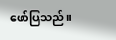ဖော်ပြသည်။